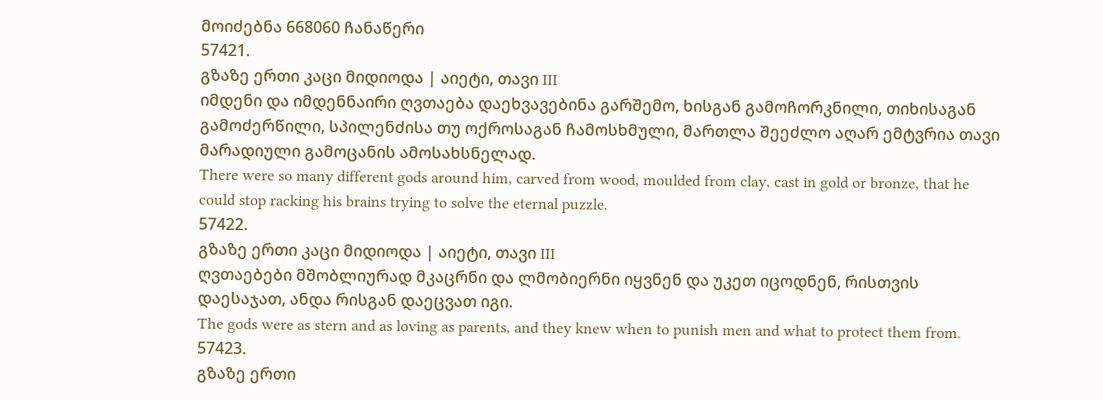მოიძებნა 668060 ჩანაწერი
57421.
გზაზე ერთი კაცი მიდიოდა | აიეტი, თავი III
იმდენი და იმდენნაირი ღვთაება დაეხვავებინა გარშემო, ხისგან გამოჩორკნილი, თიხისაგან გამოძერწილი, სპილენძისა თუ ოქროსაგან ჩამოსხმული, მართლა შეეძლო აღარ ემტვრია თავი მარადიული გამოცანის ამოსახსნელად.
There were so many different gods around him, carved from wood, moulded from clay, cast in gold or bronze, that he could stop racking his brains trying to solve the eternal puzzle.
57422.
გზაზე ერთი კაცი მიდიოდა | აიეტი, თავი III
ღვთაებები მშობლიურად მკაცრნი და ლმობიერნი იყვნენ და უკეთ იცოდნენ, რისთვის დაესაჯათ, ანდა რისგან დაეცვათ იგი.
The gods were as stern and as loving as parents, and they knew when to punish men and what to protect them from.
57423.
გზაზე ერთი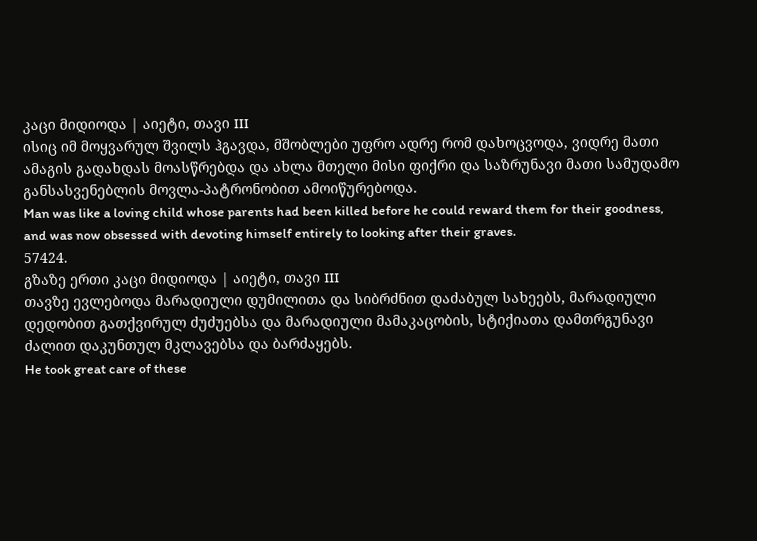კაცი მიდიოდა | აიეტი, თავი III
ისიც იმ მოყვარულ შვილს ჰგავდა, მშობლები უფრო ადრე რომ დახოცვოდა, ვიდრე მათი ამაგის გადახდას მოასწრებდა და ახლა მთელი მისი ფიქრი და საზრუნავი მათი სამუდამო განსასვენებლის მოვლა-პატრონობით ამოიწურებოდა.
Man was like a loving child whose parents had been killed before he could reward them for their goodness, and was now obsessed with devoting himself entirely to looking after their graves.
57424.
გზაზე ერთი კაცი მიდიოდა | აიეტი, თავი III
თავზე ევლებოდა მარადიული დუმილითა და სიბრძნით დაძაბულ სახეებს, მარადიული დედობით გათქვირულ ძუძუებსა და მარადიული მამაკაცობის, სტიქიათა დამთრგუნავი ძალით დაკუნთულ მკლავებსა და ბარძაყებს.
He took great care of these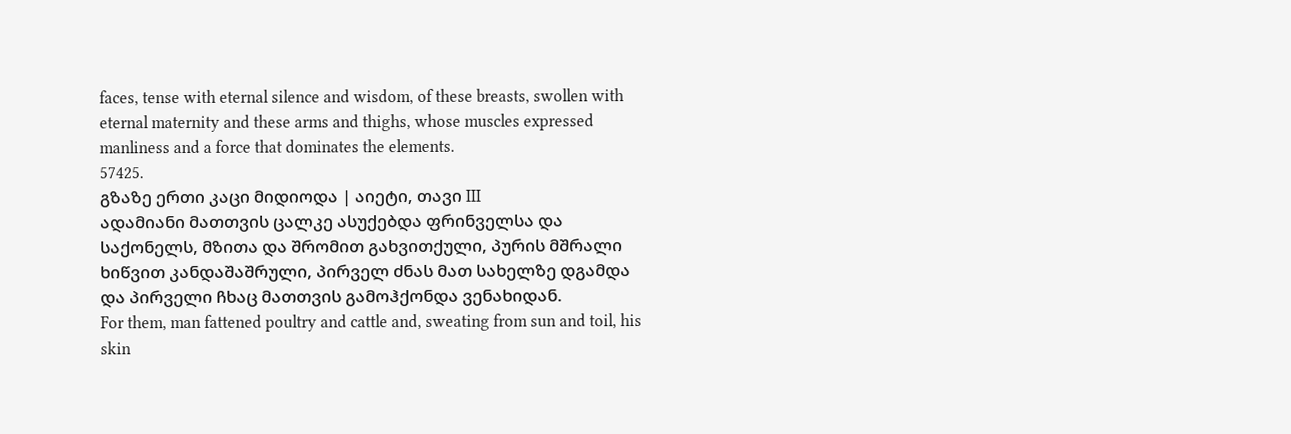faces, tense with eternal silence and wisdom, of these breasts, swollen with eternal maternity and these arms and thighs, whose muscles expressed manliness and a force that dominates the elements.
57425.
გზაზე ერთი კაცი მიდიოდა | აიეტი, თავი III
ადამიანი მათთვის ცალკე ასუქებდა ფრინველსა და საქონელს, მზითა და შრომით გახვითქული, პურის მშრალი ხიწვით კანდაშაშრული, პირველ ძნას მათ სახელზე დგამდა და პირველი ჩხაც მათთვის გამოჰქონდა ვენახიდან.
For them, man fattened poultry and cattle and, sweating from sun and toil, his skin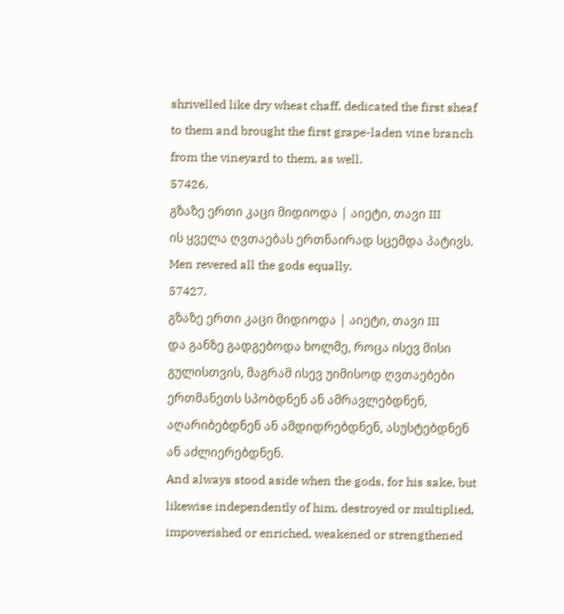shrivelled like dry wheat chaff, dedicated the first sheaf to them and brought the first grape-laden vine branch from the vineyard to them, as well.
57426.
გზაზე ერთი კაცი მიდიოდა | აიეტი, თავი III
ის ყველა ღვთაებას ერთნაირად სცემდა პატივს.
Men revered all the gods equally.
57427.
გზაზე ერთი კაცი მიდიოდა | აიეტი, თავი III
და განზე გადგებოდა ხოლმე, როცა ისევ მისი გულისთვის, მაგრამ ისევ უიმისოდ ღვთაებები ერთმანეთს სპობდნენ ან ამრავლებდნენ, აღარიბებდნენ ან ამდიდრებდნენ, ასუსტებდნენ ან აძლიერებდნენ.
And always stood aside when the gods, for his sake, but likewise independently of him, destroyed or multiplied, impoverished or enriched, weakened or strengthened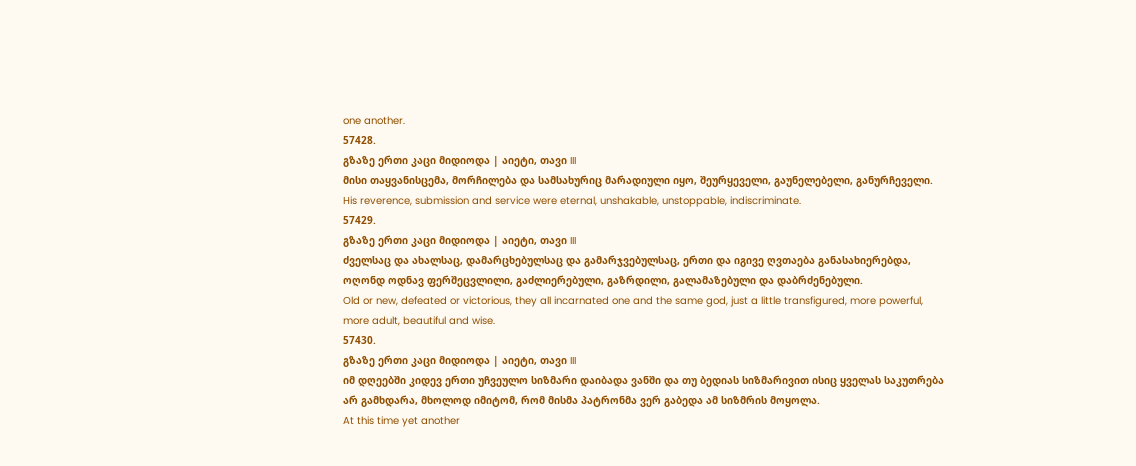one another.
57428.
გზაზე ერთი კაცი მიდიოდა | აიეტი, თავი III
მისი თაყვანისცემა, მორჩილება და სამსახურიც მარადიული იყო, შეურყეველი, გაუნელებელი, განურჩეველი.
His reverence, submission and service were eternal, unshakable, unstoppable, indiscriminate.
57429.
გზაზე ერთი კაცი მიდიოდა | აიეტი, თავი III
ძველსაც და ახალსაც, დამარცხებულსაც და გამარჯვებულსაც, ერთი და იგივე ღვთაება განასახიერებდა, ოღონდ ოდნავ ფერშეცვლილი, გაძლიერებული, გაზრდილი, გალამაზებული და დაბრძენებული.
Old or new, defeated or victorious, they all incarnated one and the same god, just a little transfigured, more powerful, more adult, beautiful and wise.
57430.
გზაზე ერთი კაცი მიდიოდა | აიეტი, თავი III
იმ დღეებში კიდევ ერთი უჩვეულო სიზმარი დაიბადა ვანში და თუ ბედიას სიზმარივით ისიც ყველას საკუთრება არ გამხდარა, მხოლოდ იმიტომ, რომ მისმა პატრონმა ვერ გაბედა ამ სიზმრის მოყოლა.
At this time yet another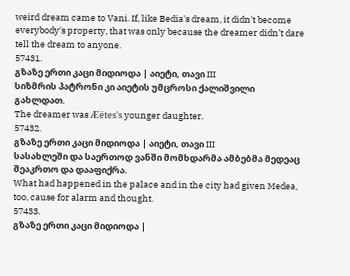weird dream came to Vani. If, like Bedia's dream, it didn't become everybody's property, that was only because the dreamer didn’t dare tell the dream to anyone.
57431.
გზაზე ერთი კაცი მიდიოდა | აიეტი, თავი III
სიზმრის პატრონი კი აიეტის უმცროსი ქალიშვილი გახლდათ.
The dreamer was Æëtes's younger daughter.
57432.
გზაზე ერთი კაცი მიდიოდა | აიეტი, თავი III
სასახლეში და საერთოდ ვანში მომხდარმა ამბებმა მედეაც შეაკრთო და დააფიქრა.
What had happened in the palace and in the city had given Medea, too, cause for alarm and thought.
57433.
გზაზე ერთი კაცი მიდიოდა |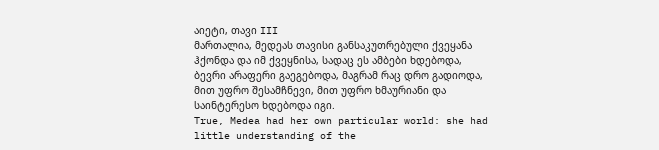აიეტი, თავი III
მართალია, მედეას თავისი განსაკუთრებული ქვეყანა ჰქონდა და იმ ქვეყნისა, სადაც ეს ამბები ხდებოდა, ბევრი არაფერი გაეგებოდა, მაგრამ რაც დრო გადიოდა, მით უფრო შესამჩნევი, მით უფრო ხმაურიანი და საინტერესო ხდებოდა იგი.
True, Medea had her own particular world: she had little understanding of the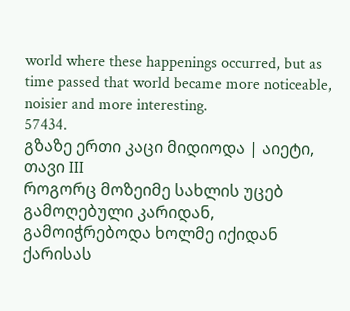world where these happenings occurred, but as time passed that world became more noticeable, noisier and more interesting.
57434.
გზაზე ერთი კაცი მიდიოდა | აიეტი, თავი III
როგორც მოზეიმე სახლის უცებ გამოღებული კარიდან, გამოიჭრებოდა ხოლმე იქიდან ქარისას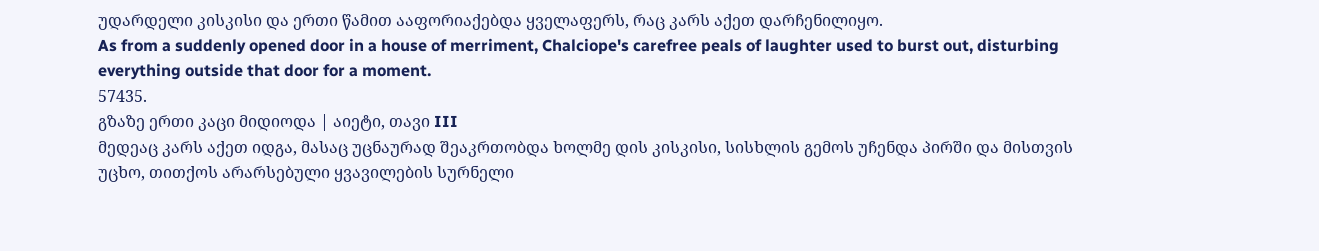უდარდელი კისკისი და ერთი წამით ააფორიაქებდა ყველაფერს, რაც კარს აქეთ დარჩენილიყო.
As from a suddenly opened door in a house of merriment, Chalciope's carefree peals of laughter used to burst out, disturbing everything outside that door for a moment.
57435.
გზაზე ერთი კაცი მიდიოდა | აიეტი, თავი III
მედეაც კარს აქეთ იდგა, მასაც უცნაურად შეაკრთობდა ხოლმე დის კისკისი, სისხლის გემოს უჩენდა პირში და მისთვის უცხო, თითქოს არარსებული ყვავილების სურნელი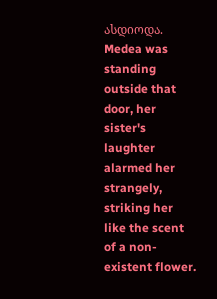ასდიოდა.
Medea was standing outside that door, her sister's laughter alarmed her strangely, striking her like the scent of a non-existent flower.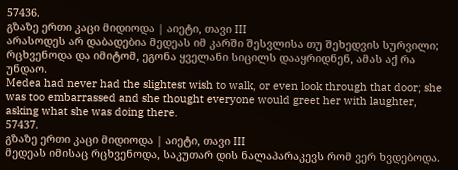57436.
გზაზე ერთი კაცი მიდიოდა | აიეტი, თავი III
არასოდეს არ დაბადებია მედეას იმ კარში შესვლისა თუ შეხედვის სურვილი; რცხვენოდა და იმიტომ, ეგონა ყველანი სიცილს დააყრიდნენ, ამას აქ რა უნდაო.
Medea had never had the slightest wish to walk, or even look through that door; she was too embarrassed and she thought everyone would greet her with laughter, asking what she was doing there.
57437.
გზაზე ერთი კაცი მიდიოდა | აიეტი, თავი III
მედეას იმისაც რცხვენოდა, საკუთარ დის ნალაპარაკევს რომ ვერ ხვდებოდა.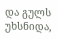და გულს უხსნიდა,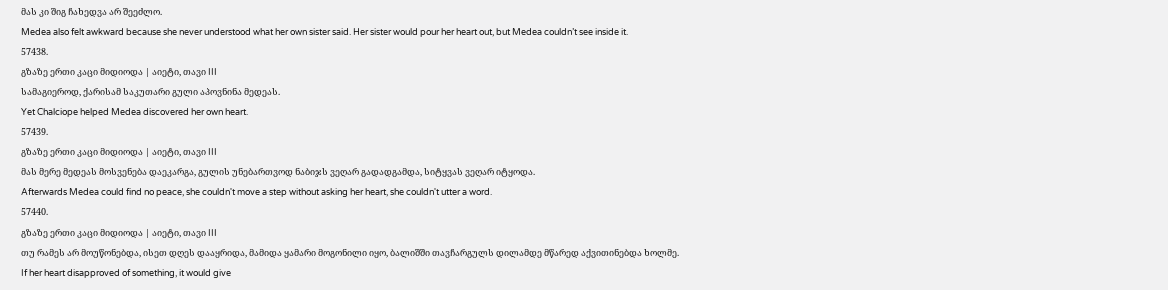მას კი შიგ ჩახედვა არ შეეძლო.
Medea also felt awkward because she never understood what her own sister said. Her sister would pour her heart out, but Medea couldn’t see inside it.
57438.
გზაზე ერთი კაცი მიდიოდა | აიეტი, თავი III
სამაგიეროდ, ქარისამ საკუთარი გული აპოვნინა მედეას.
Yet Chalciope helped Medea discovered her own heart.
57439.
გზაზე ერთი კაცი მიდიოდა | აიეტი, თავი III
მას მერე მედეას მოსვენება დაეკარგა, გულის უნებართვოდ ნაბიჯს ვეღარ გადადგამდა, სიტყვას ვეღარ იტყოდა.
Afterwards Medea could find no peace, she couldn't move a step without asking her heart, she couldn't utter a word.
57440.
გზაზე ერთი კაცი მიდიოდა | აიეტი, თავი III
თუ რამეს არ მოუწონებდა, ისეთ დღეს დააყრიდა, მამიდა ყამარი მოგონილი იყო, ბალიშში თავჩარგულს დილამდე მწარედ აქვითინებდა ხოლმე.
If her heart disapproved of something, it would give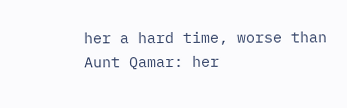her a hard time, worse than Aunt Qamar: her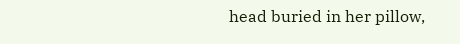head buried in her pillow,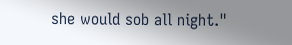she would sob all night."